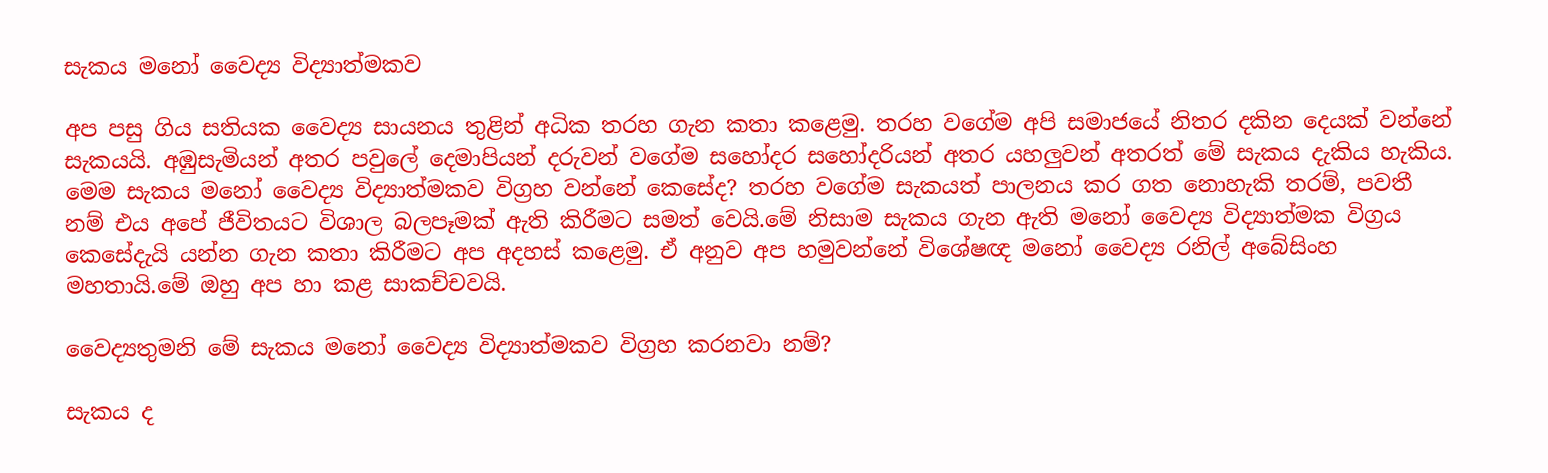සැකය මනෝ වෛද්‍ය විද්‍යාත්මකව

අප පසු ගිය සතියක වෛද්‍ය සායනය තුළින් අධික තරහ ගැන කතා කළෙමු. තරහ වගේම අපි සමාජයේ නිතර දකින දෙයක් වන්නේ සැකයයි. අඹුසැමියන් අතර පවුලේ දෙමාපියන් දරුවන් වගේම සහෝදර සහෝදරියන් අතර යහලුවන් අතරත් මේ සැකය දැකිය හැකිය. මෙම සැකය මනෝ වෛද්‍ය විද්‍යාත්මකව විග්‍රහ වන්නේ කෙසේද? තරහ වගේම සැකයත් පාලනය කර ගත නොහැකි තරම්, පවතී නම් එය අපේ ජීවිතයට විශාල බලපෑමක් ඇති කිරීමට සමත් වෙයි.මේ නිසාම සැකය ගැන ඇති මනෝ වෛද්‍ය විද්‍යාත්මක විග්‍රය කෙසේදැයි යන්න ගැන කතා කිරීමට අප අදහස් කළෙමු. ඒ අනුව අප හමුවන්නේ විශේෂඥ මනෝ වෛද්‍ය රනිල් අබේසිංහ මහතායි.මේ ඔහු අප හා කළ සාකච්චවයි.

වෛද්‍යතුමනි මේ සැකය මනෝ වෛද්‍ය විද්‍යාත්මකව විග්‍රහ කරනවා නම්?

සැකය ද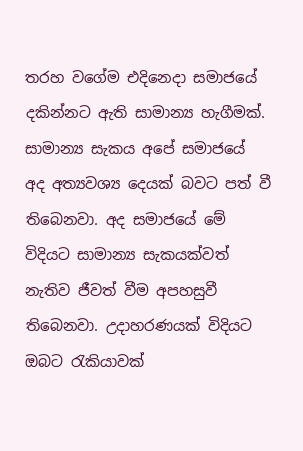තරහ වගේම එදිනෙදා සමාජයේ දකින්නට ඇති සාමාන්‍ය හැගීමක්. සාමාන්‍ය සැකය අපේ සමාජයේ අද අත්‍යවශ්‍ය දෙයක් බවට පත් වී තිබෙනවා. අද සමාජයේ මේ විදියට සාමාන්‍ය සැකයක්වත් නැතිව ජීවත් වීම අපහසුවී තිබෙනවා. උදාහරණයක් විදියට ඔබට රැකියාවක්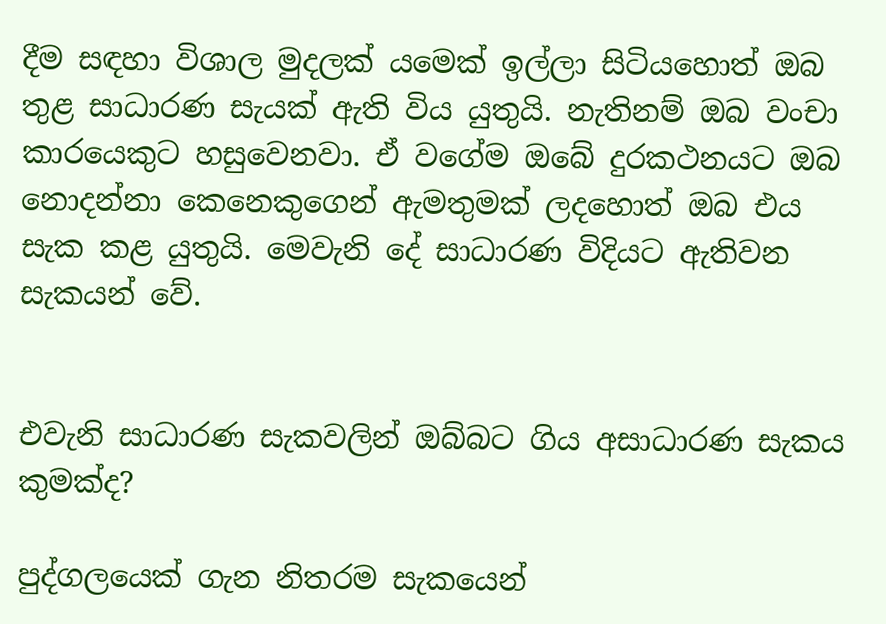දීම සඳහා විශාල මුදලක් යමෙක් ඉල්ලා සිටියහොත් ඔබ තුළ සාධාරණ සැයක් ඇති විය යුතුයි. නැතිනම් ඔබ වංචා කාරයෙකුට හසුවෙනවා. ඒ වගේම ඔබේ දුරකථනයට ඔබ නොදන්නා කෙනෙකුගෙන් ඇමතුමක් ලදහොත් ඔබ එය සැක කළ යුතුයි. මෙවැනි දේ සාධාරණ විදියට ඇතිවන සැකයන් වේ.


එවැනි සාධාරණ සැකවලින් ඔබ්බට ගිය අසාධාරණ සැකය කුමක්ද?

පුද්ගලයෙක් ගැන නිතරම සැකයෙන්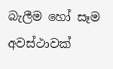බැලීම හෝ සෑම අවස්ථාවක්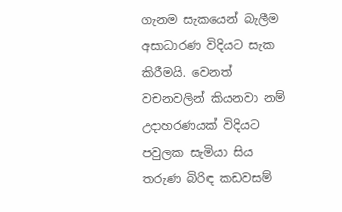ගැනම සැකයෙන් බැලීම අසාධාරණ විදියට සැක කිරීමයි. වෙනත් වචනවලින් කියනවා නම් උදාහරණයක් විදියට පවුලක සැමියා සිය තරුණ බිරිඳ කඩවසම්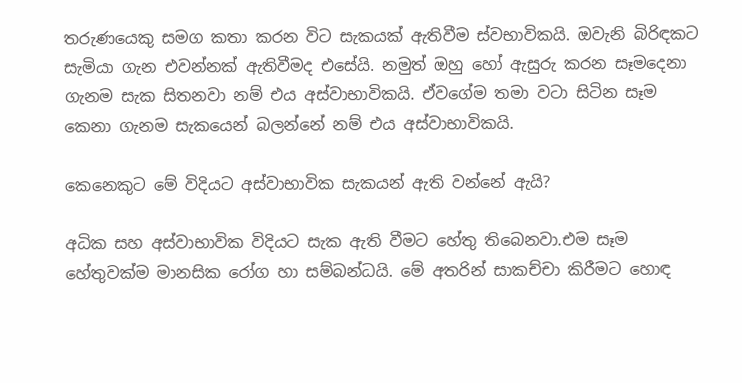තරුණයෙකු සමග කතා කරන විට සැකයක් ඇතිවීම ස්වභාවිකයි. ඔවැනි බිරිඳකට සැමියා ගැන එවන්නක් ඇතිවීමද එසේයි. නමුත් ඔහු හෝ ඇසුරු කරන සෑමදෙනා ගැනම සැක සිතනවා නම් එය අස්වාභාවිකයි. ඒවගේම තමා වටා සිටින සෑම කෙනා ගැනම සැකයෙන් බලන්නේ නම් එය අස්වාභාවිකයි.

කෙනෙකුට මේ විදියට අස්වාභාවික සැකයන් ඇති වන්නේ ඇයි?

අධික සහ අස්වාභාවික විදියට සැක ඇති වීමට හේතු තිබෙනවා.එම සෑම හේතුවක්ම මානසික රෝග හා සම්බන්ධයි. මේ අතරින් සාකච්චා කිරීමට හොඳ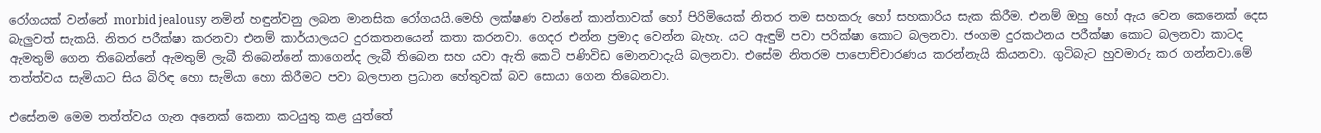රෝගයක් වන්නේ morbid jealousy නමින් හඳුන්වනු ලබන මානසික රෝගයයි.මෙහි ලක්ෂණ වන්නේ කාන්තාවක් හෝ පිරිමියෙක් නිතර තම සහකරු හෝ සහකාරිය සැක කිරීම. එනම් ඔහු හෝ ඇය වෙන කෙනෙක් දෙස බැලුවත් සැකයි. නිතර පරීක්ෂා කරනවා එනම් කාර්යාලයට දුරකතනයෙන් කතා කරනවා. ගෙදර එන්න ප්‍රමාද වෙන්න බැහැ. යට ඇඳුම් පවා පරික්ෂා කොට බලනවා. ජංගම දුරකථනය පරීක්ෂා කොට බලනවා කාටද ඇමතුම් ගෙන තිබෙන්නේ ඇමතුම් ලැබී තිබෙන්නේ කාගෙන්ද ලැබී තිබෙන සහ යවා ඇති කෙටි පණිවිඩ මොනවාදැයි බලනවා. එසේම නිතරම පාපොච්චාරණය කරන්නැයි කියනවා. ගුටිබැට හුවමාරු කර ගන්නවා.මේ තත්ත්වය සැමියාට සිය බිරිඳ හො සැමියා හො කිරීමට පවා බලපාන ප්‍රධාන හේතුවක් බව සොයා ගෙන තිබෙනවා.

එසේනම මෙම තත්ත්වය ගැන අනෙක් කෙනා කටයුතු කළ යුත්තේ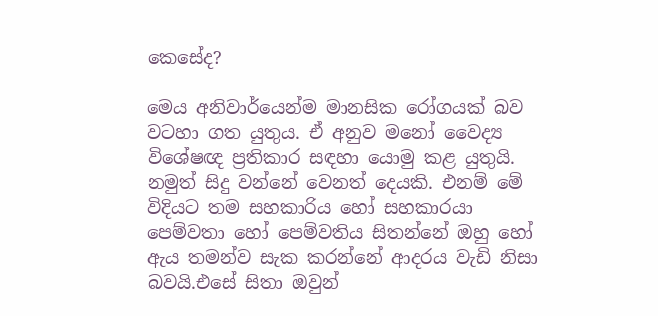කෙසේද?

මෙය අනිවාර්යෙන්ම මානසික රෝගයක් බව වටහා ගත යුතුය. ඒ අනුව මනෝ වෛද්‍ය විශේෂඥ ප්‍රතිකාර සඳහා යොමු කළ යුතුයි. නමුත් සිදු වන්නේ වෙනත් දෙයකි. එනම් මේ විදියට තම සහකාරිය හෝ සහකාරයා පෙම්වතා හෝ පෙම්වතිය සිතන්නේ ඔහු හෝ ඇය තමන්ව සැක කරන්නේ ආදරය වැඩි නිසා බවයි.එසේ සිතා ඔවුන්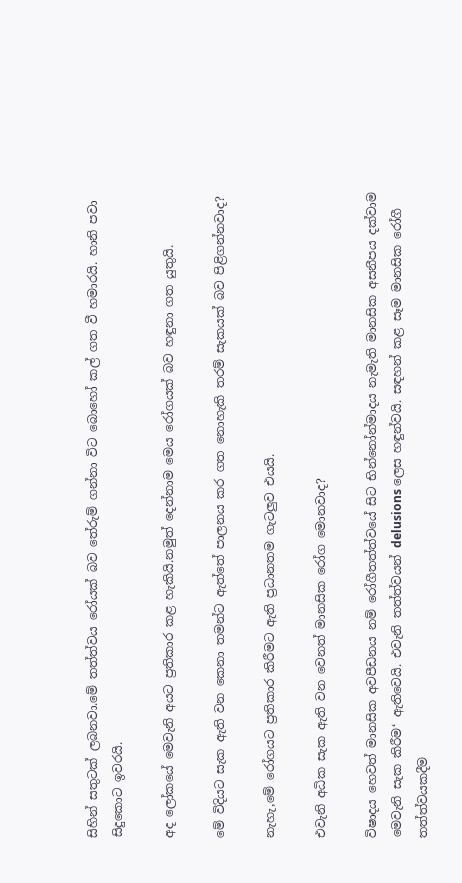සිහින් සතුටක් ලබනවා.මේ තත්ත්වය රෝයක් බව තේරුම් ගන්නා විට බොහෝ කල් ගත වී හමාරයි. හානි පවා සිදුකොට ඉවරයි.

අද ලෝකයේ මෙවැනි අයට ප්‍රතිකාර කළ හැකියි.නමුත් දෙන්නාම මෙය රෝගයක් බව හඳුනා ගත යුතුයි.

මේ විදියට සැක ඇති වන කෙනා තමන්ට ඇත්තේ පාලනය කර ගත නොහැකි තරම් සැකයක් බව පිළිගන්නවාද?

නැහැ,මේ රෝගයට ප්‍රතිකාර කිරීමට ඇති ප්‍රධානතම ගැටලුව එයයි.

එවැනි අධික සැක ඇති වන වෙනත් මානසික රෝග මොනවාද?

විෂාදය හෙවත් මානසික අවපීඩනය නම් රෝගීතත්ත්වයේ සිට භින්නෝන්මාදය නැමැති මානසික අසනීපය දක්වාම මෙවැනි සැක කිරීම‘ ඇතිවෙයි. එවැනි තත්ත්වයන් delusions ලෙස හඳුන්වයි. සඳහන් කළ සෑම මානසික රෝගී තත්ත්වයකදීම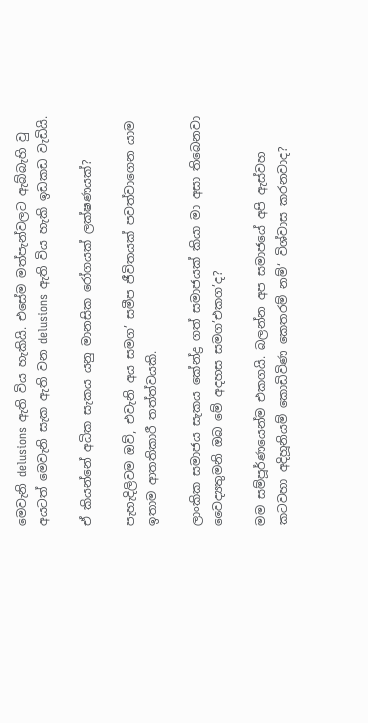මෙවැනි delusions ඇති විය හැකියි. එසේම මත්පැන්වලට ඇබ්බැහි වු අයටත් මෙවැනි සැක ඇති වන delusions ඇති විය හැකි ඉඩකඩ වැඩියි.

ඒ කියන්නේ අධික සැකය යනු මානසික රෝගයක් ලක්ෂණයක්?

පැහැදිලිවම ඔව්, එවැනි අය සමග’ සමීප ජීවිතයක් පවත්වාගෙන යාම ඉතාම ආතතිකාරී තත්ත්වයකි.

ලාංකික සමාජය සැකය කේන්ද්‍ර ගත් සමාජයක් කියා මා අසා තිබෙනවා වෛද්‍යතුමනි ඔබ මේ අදහස සමග’එකග’ද?

මම සම්පූර්ණයෙන්ම එකගයි. බලන්න අප සමාජයේ අපි ඇස්වහ කටවහා අදිහූනියම් කොඩිවිණ කෙතරම් නම්‘ විශ්වාස කරනවාද?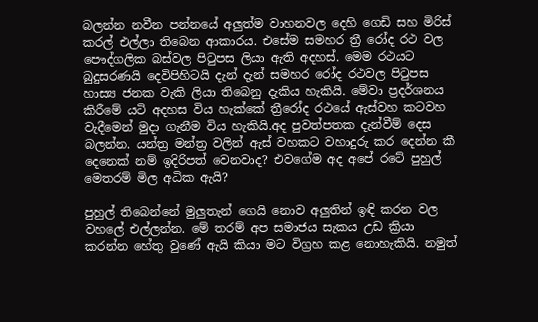බලන්න නවීන පන්නයේ අලුත්ම වාහනවල දෙහි ගෙඩි සහ මිරිස් කරල් එල්ලා තිබෙන ආකාරය. එසේම සමහර ත්‍රී රෝද රථ වල පෞද්ගලික බස්වල පිටුපස ලියා ඇති අදහස්. මෙම රථයට බුදුසරණයි දෙවිපිහිටයි දැන් දැන් සමහර රෝද රථවල පිටුපස හාස්‍ය ජනක වැකි ලියා තිබෙනු දැකිය හැකියි. මේවා ප්‍රදර්ශනය කිරීමේ යටි අදහස විය හැක්කේ ත්‍රීරෝද රථයේ ඇස්වහ කටවහ වැදීමෙන් මුදා ගැනීම විය හැකියි.අද පුවත්පතක දැන්වීම් දෙස බලන්න. යන්ත්‍ර මන්ත්‍ර වලින් ඇස් වහකට වහාදුරු කර දෙන්න කී දෙනෙක් නම් ඉදිරිපත් වෙනවාද? එවගේම අද අපේ රටේ පුහුල් මෙතරම් මිල අධික ඇයි?

පුහුල් තිබෙන්නේ මුලුතැන් ගෙයි නොව අලුතින් ඉඳි කරන වල වහලේ එල්ලන්න. මේ තරම් අප සමාජය සැකය උඩ ක්‍රියා කරන්න හේතු වුණේ ඇයි කියා මට විග්‍රහ කළ නොහැකියි. නමුත්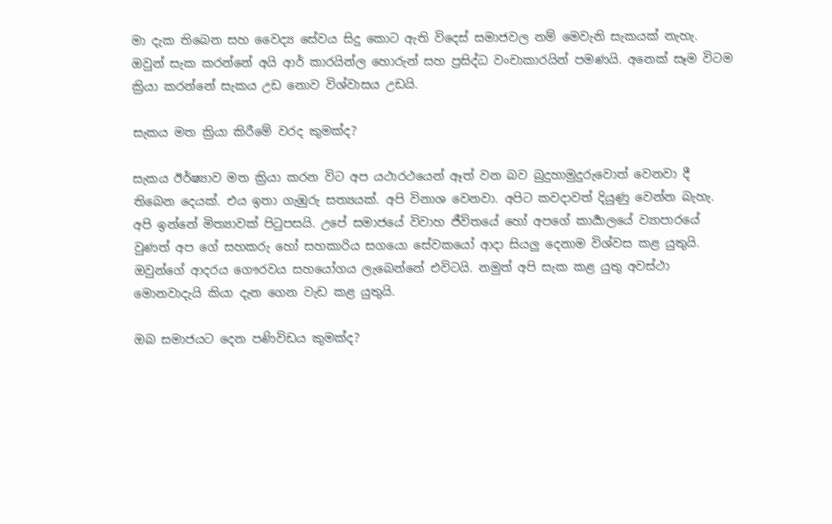මා දැක තිබෙන සහ වෛද්‍ය සේවය සිදු කොට ඇති විදෙස් සමාජවල නම් මෙවැනි සැකයක් නැහැ. ඔවුන් සැක කරන්නේ අයි ආර් කාරයින්ල හොරුන් සහ ප්‍රසිද්ධ වංචාකාරයින් පමණයි. අනෙක් සෑම විටම ක්‍රියා කරන්නේ සැකය උඩ නොව විශ්වාසය උඩයි.

සැකය මත ක්‍රියා කිරීමේ වරද කුමක්ද?

සැකය ඊර්ෂ්‍යාව මත ක්‍රියා කරන විට අප යථාරථයෙන් ඈත් වන බව බුදුහාමුදුරුවොත් වෙනවා දී තිබෙන දෙයක්. එය ඉතා ගැඹුරු සත්‍යයක්. අපි විනාශ වෙනවා. අපිට කවදාවත් දියුණු වෙන්න බැහැ. අපි ඉන්නේ මිත්‍යාවක් පිටුපසයි. උපේ සමාජයේ විවාහ ජීවිතයේ හෝ අපගේ කාර්‍යාලයේ ව්‍යාපාරයේ වුණත් අප ගේ සහකරු හෝ සහකාරිය සගයො සේවකයෝ ආදා සියලු දෙනාම විශ්වස කළ යුතුයි. ඔවුන්ගේ ආදරය ගෞරවය සහයෝගය ලැබෙන්නේ එවිටයි. නමුත් අපි සැක කළ යුතු අවස්ථා මොනවාදැයි කියා දැන ගෙන වැඩ කළ යුතුයි.

ඔබ සමාජයට දෙන පණිවිඩය කුමක්ද?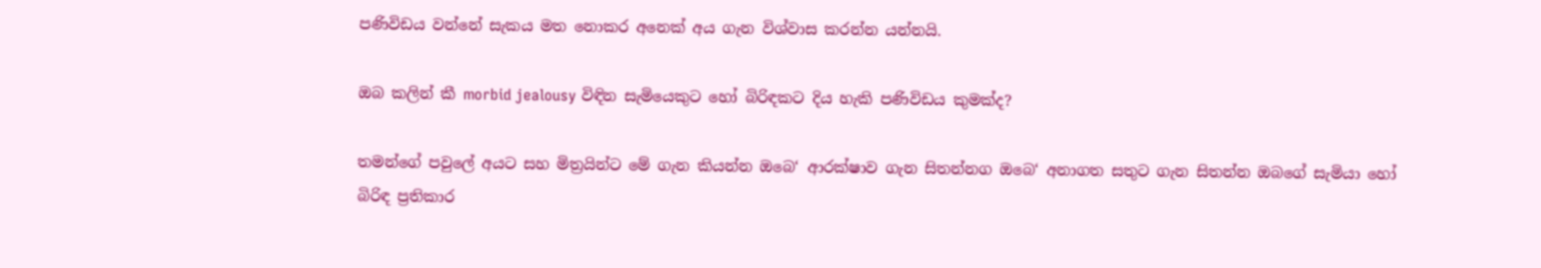පණිවිඩය වන්නේ සැකය මත නොකර අනෙක් අය ගැන විශ්වාස කරන්න යන්නයි.

ඔබ කලින් කී morbid jealousy විඳින සැමියෙකුට හෝ බිරිඳකට දිය හැකි පණිවිඩය කුමක්ද?

තමන්ගේ පවුලේ අයට සහ මිත්‍රයින්ට මේ ගැන කියන්න ඔබෙ‘ ආරක්ෂාව ගැන සිතන්නග ඔබෙ‘ අනාගත සතුට ගැන සිතන්න ඔබගේ සැමියා හෝ බිරිඳ ප්‍රතිකාර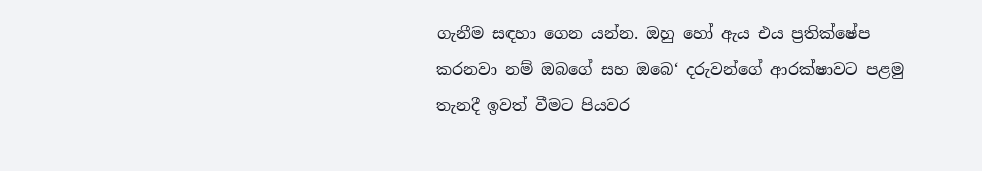ගැනීම සඳහා ගෙන යන්න. ඔහු හෝ ඇය එය ප්‍රතික්ෂේප කරනවා නම් ඔබගේ සහ ඔබෙ‘ දරුවන්ගේ ආරක්ෂාවට පළමු තැනදී ඉවත් වීමට පියවර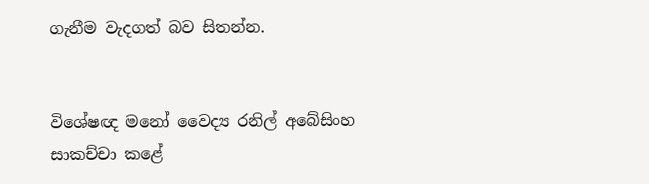ගැනීම වැදගත් බව සිතන්න.


විශේෂඥ මනෝ වෛද්‍ය රනිල් අබේසිංහ
සාකච්චා කළේ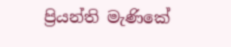ප්‍රියන්ති මැණිකේ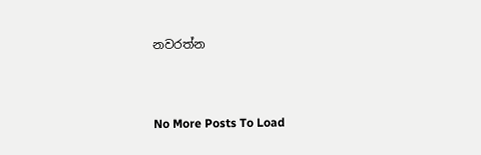නවරත්න



No More Posts To Load